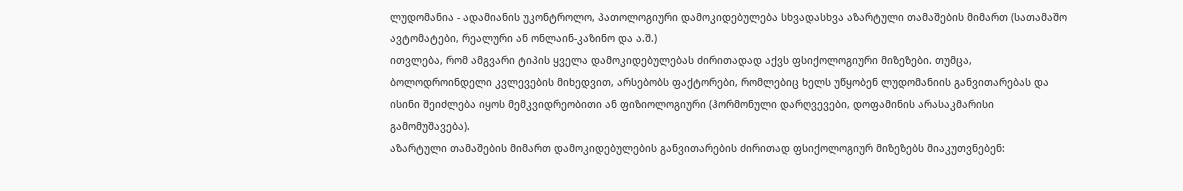ლუდომანია - ადამიანის უკონტროლო, პათოლოგიური დამოკიდებულება სხვადასხვა აზარტული თამაშების მიმართ (სათამაშო ავტომატები, რეალური ან ონლაინ-კაზინო და ა.შ.)
ითვლება, რომ ამგვარი ტიპის ყველა დამოკიდებულებას ძირითადად აქვს ფსიქოლოგიური მიზეზები. თუმცა, ბოლოდროინდელი კვლევების მიხედვით, არსებობს ფაქტორები, რომლებიც ხელს უწყობენ ლუდომანიის განვითარებას და ისინი შეიძლება იყოს მემკვიდრეობითი ან ფიზიოლოგიური (ჰორმონული დარღვევები, დოფამინის არასაკმარისი გამომუშავება).
აზარტული თამაშების მიმართ დამოკიდებულების განვითარების ძირითად ფსიქოლოგიურ მიზეზებს მიაკუთვნებენ: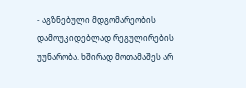- აგზნებული მდგომარეობის დამოუკიდებლად რეგულირების უუნარობა. ხშირად მოთამაშეს არ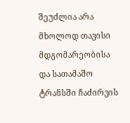შეუძლია არა მხოლოდ თავისი მდგომარეობისა და სათამაშო ტრანსში ჩაძირვის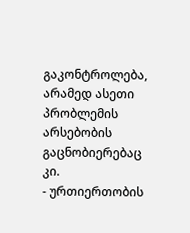გაკონტროლება, არამედ ასეთი პრობლემის არსებობის გაცნობიერებაც კი.
- ურთიერთობის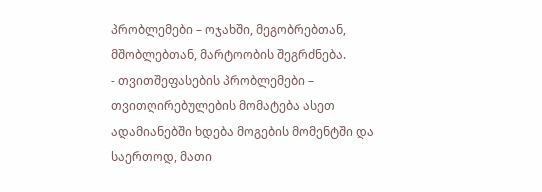პრობლემები – ოჯახში, მეგობრებთან, მშობლებთან, მარტოობის შეგრძნება.
- თვითშეფასების პრობლემები – თვითღირებულების მომატება ასეთ ადამიანებში ხდება მოგების მომენტში და საერთოდ, მათი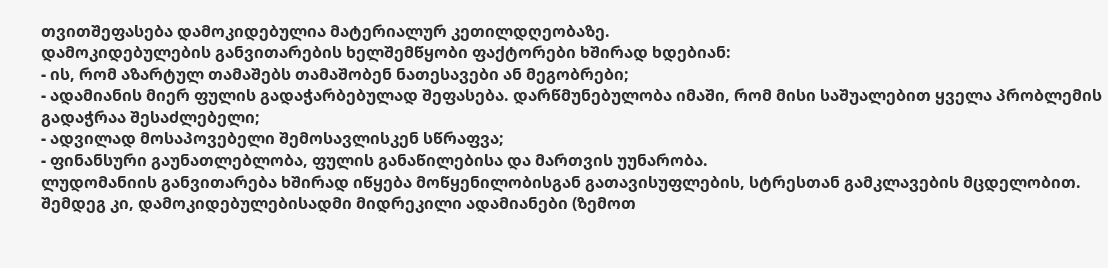თვითშეფასება დამოკიდებულია მატერიალურ კეთილდღეობაზე.
დამოკიდებულების განვითარების ხელშემწყობი ფაქტორები ხშირად ხდებიან:
- ის, რომ აზარტულ თამაშებს თამაშობენ ნათესავები ან მეგობრები;
- ადამიანის მიერ ფულის გადაჭარბებულად შეფასება. დარწმუნებულობა იმაში, რომ მისი საშუალებით ყველა პრობლემის გადაჭრაა შესაძლებელი;
- ადვილად მოსაპოვებელი შემოსავლისკენ სწრაფვა;
- ფინანსური გაუნათლებლობა, ფულის განაწილებისა და მართვის უუნარობა.
ლუდომანიის განვითარება ხშირად იწყება მოწყენილობისგან გათავისუფლების, სტრესთან გამკლავების მცდელობით. შემდეგ კი, დამოკიდებულებისადმი მიდრეკილი ადამიანები (ზემოთ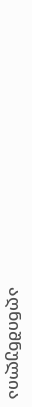აღნიშნულია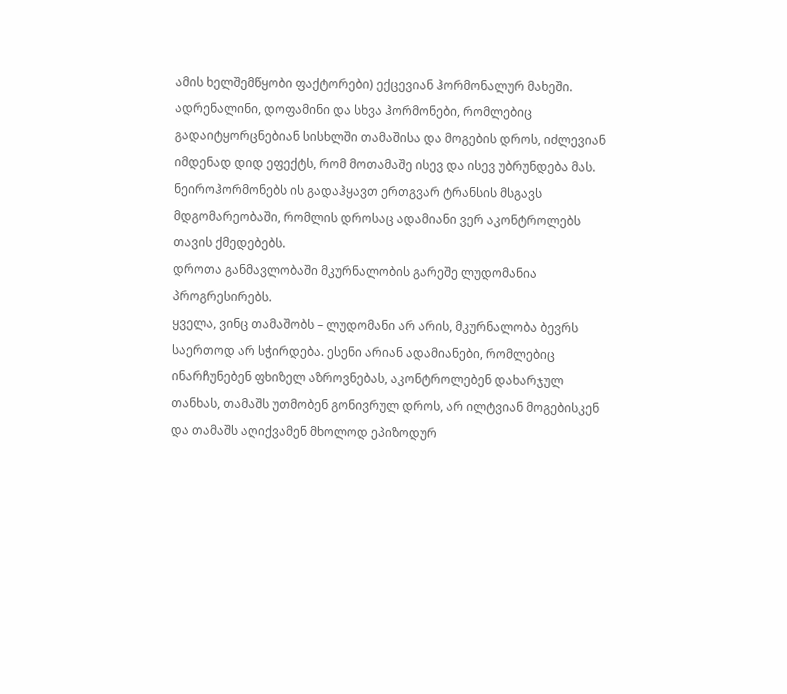ამის ხელშემწყობი ფაქტორები) ექცევიან ჰორმონალურ მახეში. ადრენალინი, დოფამინი და სხვა ჰორმონები, რომლებიც გადაიტყორცნებიან სისხლში თამაშისა და მოგების დროს, იძლევიან იმდენად დიდ ეფექტს, რომ მოთამაშე ისევ და ისევ უბრუნდება მას. ნეიროჰორმონებს ის გადაჰყავთ ერთგვარ ტრანსის მსგავს მდგომარეობაში, რომლის დროსაც ადამიანი ვერ აკონტროლებს თავის ქმედებებს.
დროთა განმავლობაში მკურნალობის გარეშე ლუდომანია პროგრესირებს.
ყველა, ვინც თამაშობს – ლუდომანი არ არის, მკურნალობა ბევრს საერთოდ არ სჭირდება. ესენი არიან ადამიანები, რომლებიც ინარჩუნებენ ფხიზელ აზროვნებას, აკონტროლებენ დახარჯულ თანხას, თამაშს უთმობენ გონივრულ დროს, არ ილტვიან მოგებისკენ და თამაშს აღიქვამენ მხოლოდ ეპიზოდურ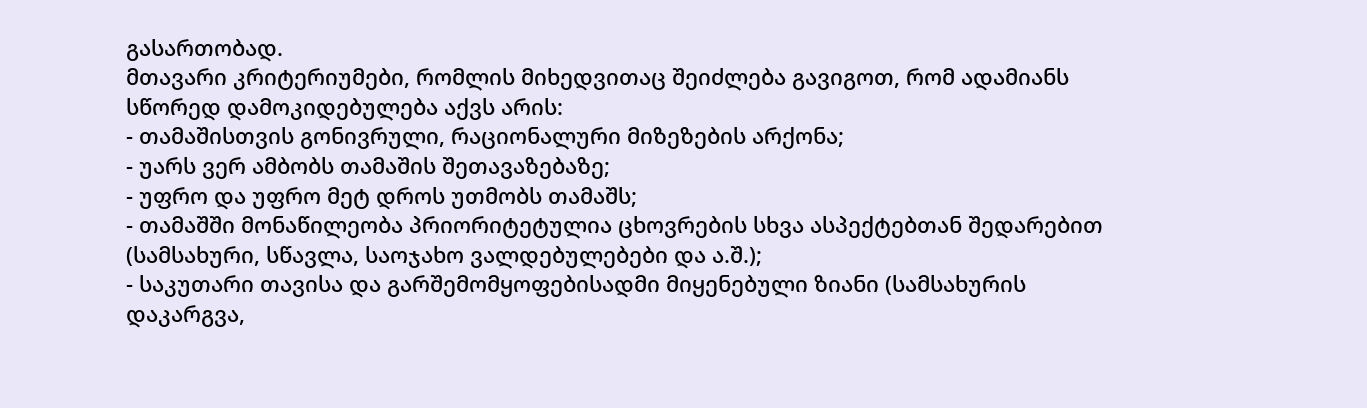გასართობად.
მთავარი კრიტერიუმები, რომლის მიხედვითაც შეიძლება გავიგოთ, რომ ადამიანს სწორედ დამოკიდებულება აქვს არის:
- თამაშისთვის გონივრული, რაციონალური მიზეზების არქონა;
- უარს ვერ ამბობს თამაშის შეთავაზებაზე;
- უფრო და უფრო მეტ დროს უთმობს თამაშს;
- თამაშში მონაწილეობა პრიორიტეტულია ცხოვრების სხვა ასპექტებთან შედარებით (სამსახური, სწავლა, საოჯახო ვალდებულებები და ა.შ.);
- საკუთარი თავისა და გარშემომყოფებისადმი მიყენებული ზიანი (სამსახურის დაკარგვა,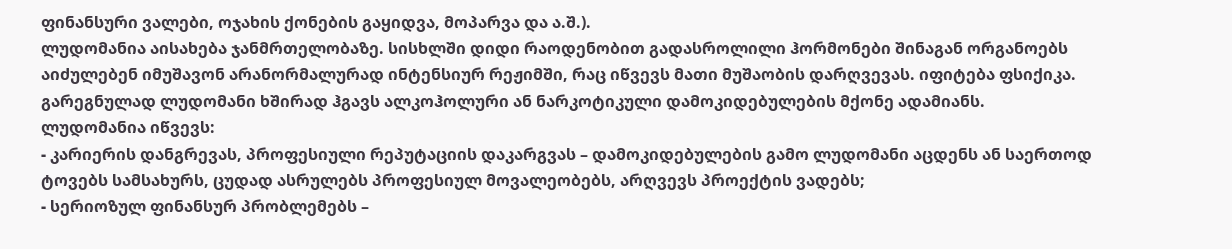ფინანსური ვალები, ოჯახის ქონების გაყიდვა, მოპარვა და ა.შ.).
ლუდომანია აისახება ჯანმრთელობაზე. სისხლში დიდი რაოდენობით გადასროლილი ჰორმონები შინაგან ორგანოებს აიძულებენ იმუშავონ არანორმალურად ინტენსიურ რეჟიმში, რაც იწვევს მათი მუშაობის დარღვევას. იფიტება ფსიქიკა. გარეგნულად ლუდომანი ხშირად ჰგავს ალკოჰოლური ან ნარკოტიკული დამოკიდებულების მქონე ადამიანს.
ლუდომანია იწვევს:
- კარიერის დანგრევას, პროფესიული რეპუტაციის დაკარგვას – დამოკიდებულების გამო ლუდომანი აცდენს ან საერთოდ ტოვებს სამსახურს, ცუდად ასრულებს პროფესიულ მოვალეობებს, არღვევს პროექტის ვადებს;
- სერიოზულ ფინანსურ პრობლემებს –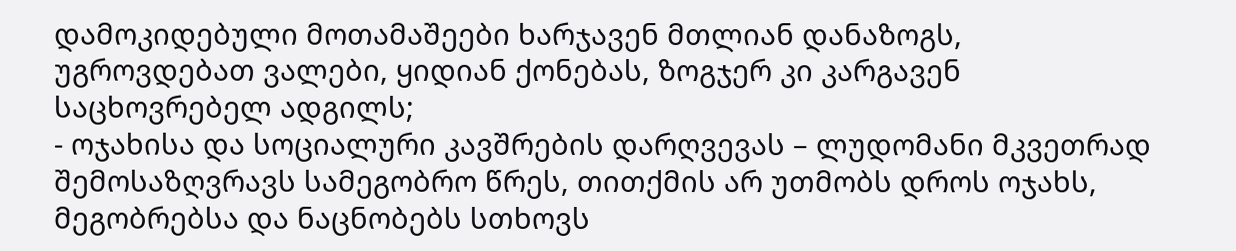დამოკიდებული მოთამაშეები ხარჯავენ მთლიან დანაზოგს, უგროვდებათ ვალები, ყიდიან ქონებას, ზოგჯერ კი კარგავენ საცხოვრებელ ადგილს;
- ოჯახისა და სოციალური კავშრების დარღვევას – ლუდომანი მკვეთრად შემოსაზღვრავს სამეგობრო წრეს, თითქმის არ უთმობს დროს ოჯახს, მეგობრებსა და ნაცნობებს სთხოვს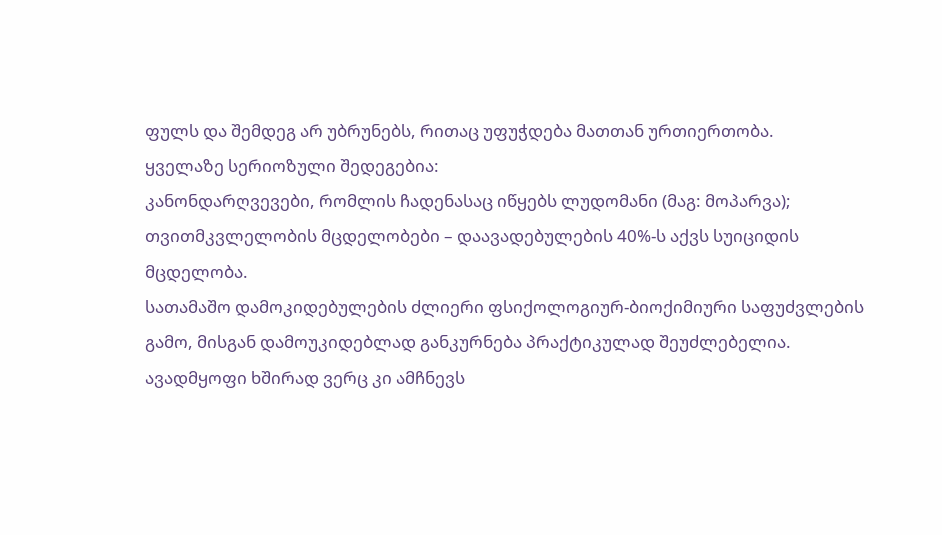ფულს და შემდეგ არ უბრუნებს, რითაც უფუჭდება მათთან ურთიერთობა.
ყველაზე სერიოზული შედეგებია:
კანონდარღვევები, რომლის ჩადენასაც იწყებს ლუდომანი (მაგ: მოპარვა);
თვითმკვლელობის მცდელობები – დაავადებულების 40%-ს აქვს სუიციდის მცდელობა.
სათამაშო დამოკიდებულების ძლიერი ფსიქოლოგიურ-ბიოქიმიური საფუძვლების გამო, მისგან დამოუკიდებლად განკურნება პრაქტიკულად შეუძლებელია. ავადმყოფი ხშირად ვერც კი ამჩნევს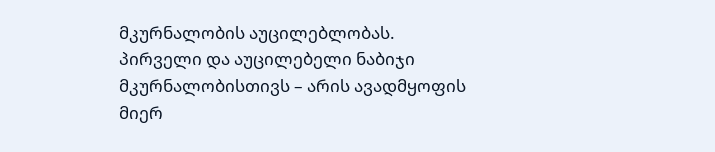მკურნალობის აუცილებლობას.
პირველი და აუცილებელი ნაბიჯი მკურნალობისთივს – არის ავადმყოფის მიერ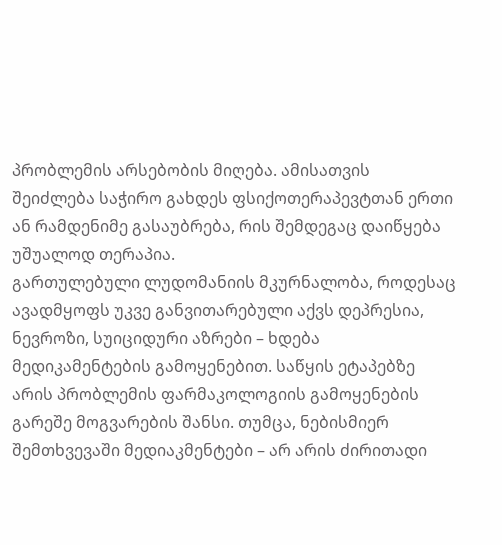პრობლემის არსებობის მიღება. ამისათვის შეიძლება საჭირო გახდეს ფსიქოთერაპევტთან ერთი ან რამდენიმე გასაუბრება, რის შემდეგაც დაიწყება უშუალოდ თერაპია.
გართულებული ლუდომანიის მკურნალობა, როდესაც ავადმყოფს უკვე განვითარებული აქვს დეპრესია, ნევროზი, სუიციდური აზრები – ხდება მედიკამენტების გამოყენებით. საწყის ეტაპებზე არის პრობლემის ფარმაკოლოგიის გამოყენების გარეშე მოგვარების შანსი. თუმცა, ნებისმიერ შემთხვევაში მედიაკმენტები – არ არის ძირითადი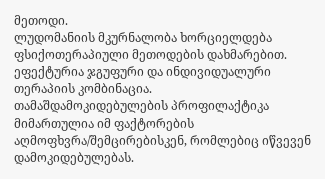მეთოდი.
ლუდომანიის მკურნალობა ხორციელდება ფსიქოთერაპიული მეთოდების დახმარებით. ეფექტურია ჯგუფური და ინდივიდუალური თერაპიის კომბინაცია.
თამაშდამოკიდებულების პროფილაქტიკა მიმართულია იმ ფაქტორების აღმოფხვრა/შემცირებისკენ, რომლებიც იწვევენ დამოკიდებულებას.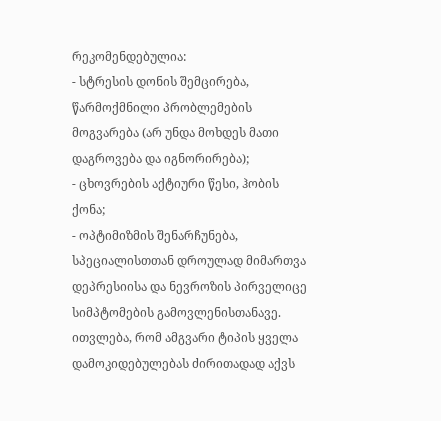რეკომენდებულია:
- სტრესის დონის შემცირება, წარმოქმნილი პრობლემების მოგვარება (არ უნდა მოხდეს მათი დაგროვება და იგნორირება);
- ცხოვრების აქტიური წესი, ჰობის ქონა;
- ოპტიმიზმის შენარჩუნება, სპეციალისთთან დროულად მიმართვა დეპრესიისა და ნევროზის პირველიცე სიმპტომების გამოვლენისთანავე.
ითვლება, რომ ამგვარი ტიპის ყველა დამოკიდებულებას ძირითადად აქვს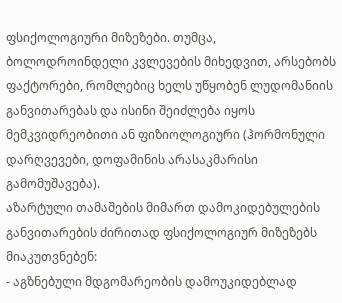ფსიქოლოგიური მიზეზები. თუმცა, ბოლოდროინდელი კვლევების მიხედვით, არსებობს ფაქტორები, რომლებიც ხელს უწყობენ ლუდომანიის განვითარებას და ისინი შეიძლება იყოს მემკვიდრეობითი ან ფიზიოლოგიური (ჰორმონული დარღვევები, დოფამინის არასაკმარისი გამომუშავება).
აზარტული თამაშების მიმართ დამოკიდებულების განვითარების ძირითად ფსიქოლოგიურ მიზეზებს მიაკუთვნებენ:
- აგზნებული მდგომარეობის დამოუკიდებლად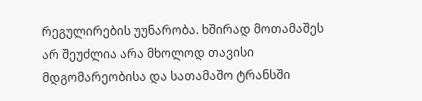რეგულირების უუნარობა. ხშირად მოთამაშეს არ შეუძლია არა მხოლოდ თავისი მდგომარეობისა და სათამაშო ტრანსში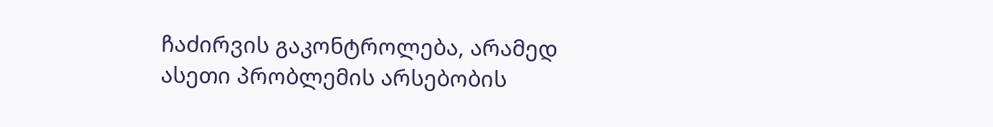ჩაძირვის გაკონტროლება, არამედ ასეთი პრობლემის არსებობის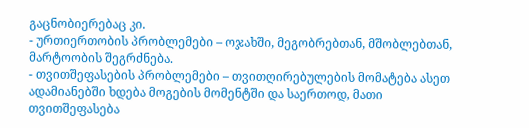გაცნობიერებაც კი.
- ურთიერთობის პრობლემები – ოჯახში, მეგობრებთან, მშობლებთან, მარტოობის შეგრძნება.
- თვითშეფასების პრობლემები – თვითღირებულების მომატება ასეთ ადამიანებში ხდება მოგების მომენტში და საერთოდ, მათი თვითშეფასება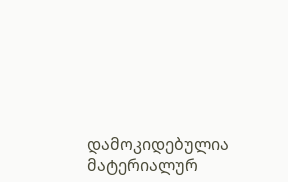დამოკიდებულია მატერიალურ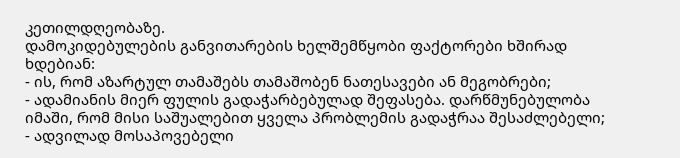კეთილდღეობაზე.
დამოკიდებულების განვითარების ხელშემწყობი ფაქტორები ხშირად ხდებიან:
- ის, რომ აზარტულ თამაშებს თამაშობენ ნათესავები ან მეგობრები;
- ადამიანის მიერ ფულის გადაჭარბებულად შეფასება. დარწმუნებულობა იმაში, რომ მისი საშუალებით ყველა პრობლემის გადაჭრაა შესაძლებელი;
- ადვილად მოსაპოვებელი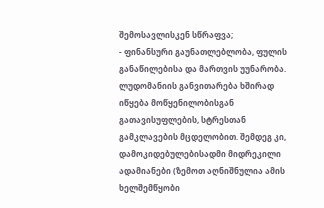შემოსავლისკენ სწრაფვა;
- ფინანსური გაუნათლებლობა, ფულის განაწილებისა და მართვის უუნარობა.
ლუდომანიის განვითარება ხშირად იწყება მოწყენილობისგან გათავისუფლების, სტრესთან გამკლავების მცდელობით. შემდეგ კი, დამოკიდებულებისადმი მიდრეკილი ადამიანები (ზემოთ აღნიშნულია ამის ხელშემწყობი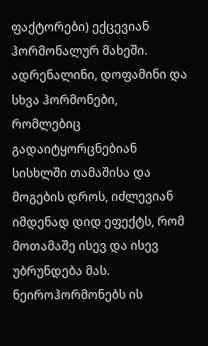ფაქტორები) ექცევიან ჰორმონალურ მახეში. ადრენალინი, დოფამინი და სხვა ჰორმონები, რომლებიც გადაიტყორცნებიან სისხლში თამაშისა და მოგების დროს, იძლევიან იმდენად დიდ ეფექტს, რომ მოთამაშე ისევ და ისევ უბრუნდება მას. ნეიროჰორმონებს ის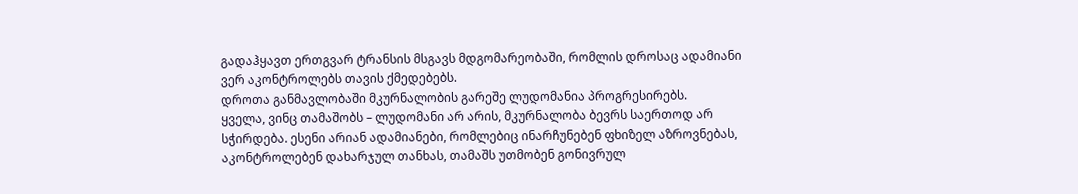გადაჰყავთ ერთგვარ ტრანსის მსგავს მდგომარეობაში, რომლის დროსაც ადამიანი ვერ აკონტროლებს თავის ქმედებებს.
დროთა განმავლობაში მკურნალობის გარეშე ლუდომანია პროგრესირებს.
ყველა, ვინც თამაშობს – ლუდომანი არ არის, მკურნალობა ბევრს საერთოდ არ სჭირდება. ესენი არიან ადამიანები, რომლებიც ინარჩუნებენ ფხიზელ აზროვნებას, აკონტროლებენ დახარჯულ თანხას, თამაშს უთმობენ გონივრულ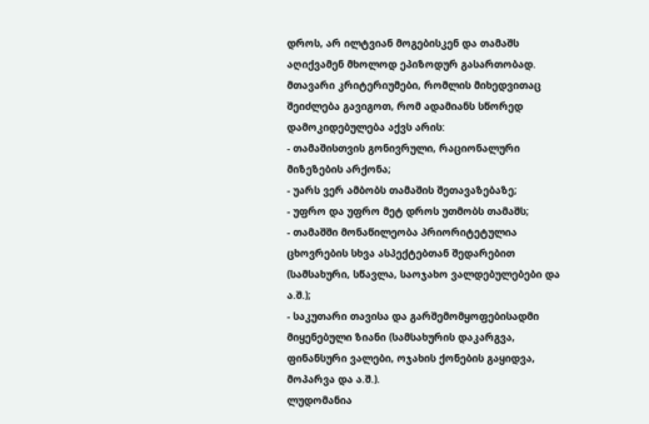დროს, არ ილტვიან მოგებისკენ და თამაშს აღიქვამენ მხოლოდ ეპიზოდურ გასართობად.
მთავარი კრიტერიუმები, რომლის მიხედვითაც შეიძლება გავიგოთ, რომ ადამიანს სწორედ დამოკიდებულება აქვს არის:
- თამაშისთვის გონივრული, რაციონალური მიზეზების არქონა;
- უარს ვერ ამბობს თამაშის შეთავაზებაზე;
- უფრო და უფრო მეტ დროს უთმობს თამაშს;
- თამაშში მონაწილეობა პრიორიტეტულია ცხოვრების სხვა ასპექტებთან შედარებით (სამსახური, სწავლა, საოჯახო ვალდებულებები და ა.შ.);
- საკუთარი თავისა და გარშემომყოფებისადმი მიყენებული ზიანი (სამსახურის დაკარგვა, ფინანსური ვალები, ოჯახის ქონების გაყიდვა, მოპარვა და ა.შ.).
ლუდომანია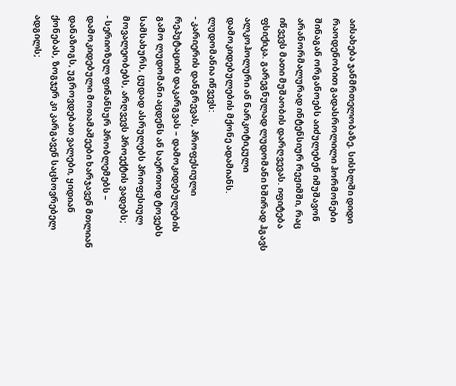აისახება ჯანმრთელობაზე. სისხლში დიდი რაოდენობით გადასროლილი ჰორმონები შინაგან ორგანოებს აიძულებენ იმუშავონ არანორმალურად ინტენსიურ რეჟიმში, რაც იწვევს მათი მუშაობის დარღვევას. იფიტება ფსიქიკა. გარეგნულად ლუდომანი ხშირად ჰგავს ალკოჰოლური ან ნარკოტიკული დამოკიდებულების მქონე ადამიანს.
ლუდომანია იწვევს:
- კარიერის დანგრევას, პროფესიული რეპუტაციის დაკარგვას – დამოკიდებულების გამო ლუდომანი აცდენს ან საერთოდ ტოვებს სამსახურს, ცუდად ასრულებს პროფესიულ მოვალეობებს, არღვევს პროექტის ვადებს;
- სერიოზულ ფინანსურ პრობლემებს – დამოკიდებული მოთამაშეები ხარჯავენ მთლიან დანაზოგს, უგროვდებათ ვალები, ყიდიან ქონებას, ზოგჯერ კი კარგავენ საცხოვრებელ ადგილს;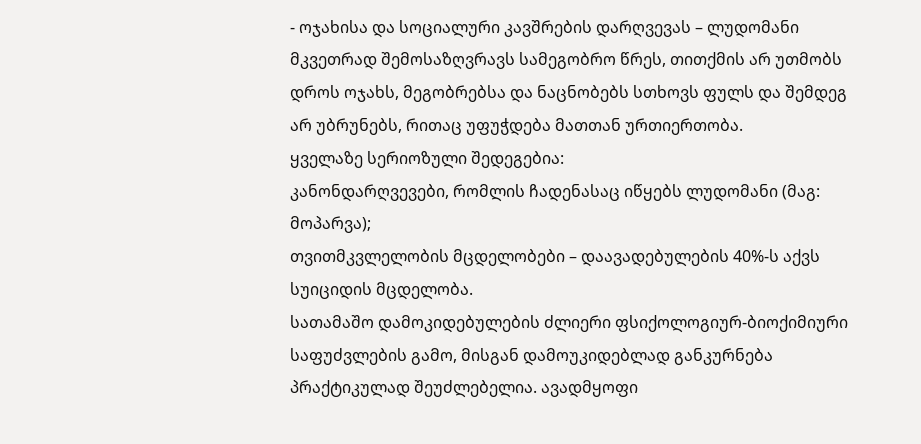- ოჯახისა და სოციალური კავშრების დარღვევას – ლუდომანი მკვეთრად შემოსაზღვრავს სამეგობრო წრეს, თითქმის არ უთმობს დროს ოჯახს, მეგობრებსა და ნაცნობებს სთხოვს ფულს და შემდეგ არ უბრუნებს, რითაც უფუჭდება მათთან ურთიერთობა.
ყველაზე სერიოზული შედეგებია:
კანონდარღვევები, რომლის ჩადენასაც იწყებს ლუდომანი (მაგ: მოპარვა);
თვითმკვლელობის მცდელობები – დაავადებულების 40%-ს აქვს სუიციდის მცდელობა.
სათამაშო დამოკიდებულების ძლიერი ფსიქოლოგიურ-ბიოქიმიური საფუძვლების გამო, მისგან დამოუკიდებლად განკურნება პრაქტიკულად შეუძლებელია. ავადმყოფი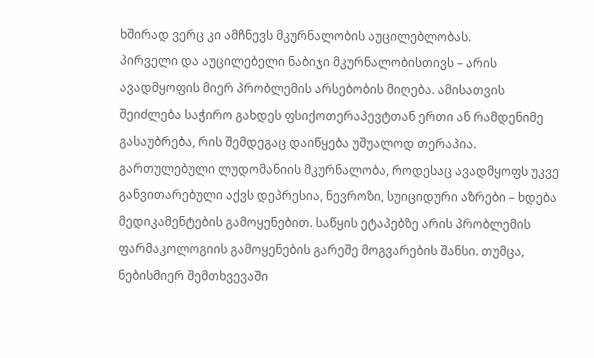ხშირად ვერც კი ამჩნევს მკურნალობის აუცილებლობას.
პირველი და აუცილებელი ნაბიჯი მკურნალობისთივს – არის ავადმყოფის მიერ პრობლემის არსებობის მიღება. ამისათვის შეიძლება საჭირო გახდეს ფსიქოთერაპევტთან ერთი ან რამდენიმე გასაუბრება, რის შემდეგაც დაიწყება უშუალოდ თერაპია.
გართულებული ლუდომანიის მკურნალობა, როდესაც ავადმყოფს უკვე განვითარებული აქვს დეპრესია, ნევროზი, სუიციდური აზრები – ხდება მედიკამენტების გამოყენებით. საწყის ეტაპებზე არის პრობლემის ფარმაკოლოგიის გამოყენების გარეშე მოგვარების შანსი. თუმცა, ნებისმიერ შემთხვევაში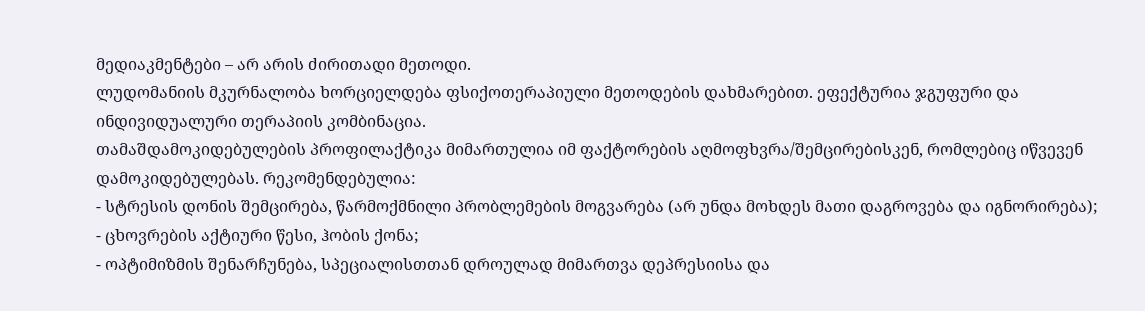მედიაკმენტები – არ არის ძირითადი მეთოდი.
ლუდომანიის მკურნალობა ხორციელდება ფსიქოთერაპიული მეთოდების დახმარებით. ეფექტურია ჯგუფური და ინდივიდუალური თერაპიის კომბინაცია.
თამაშდამოკიდებულების პროფილაქტიკა მიმართულია იმ ფაქტორების აღმოფხვრა/შემცირებისკენ, რომლებიც იწვევენ დამოკიდებულებას. რეკომენდებულია:
- სტრესის დონის შემცირება, წარმოქმნილი პრობლემების მოგვარება (არ უნდა მოხდეს მათი დაგროვება და იგნორირება);
- ცხოვრების აქტიური წესი, ჰობის ქონა;
- ოპტიმიზმის შენარჩუნება, სპეციალისთთან დროულად მიმართვა დეპრესიისა და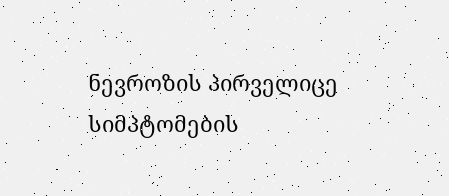ნევროზის პირველიცე სიმპტომების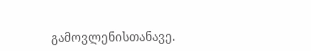გამოვლენისთანავე.